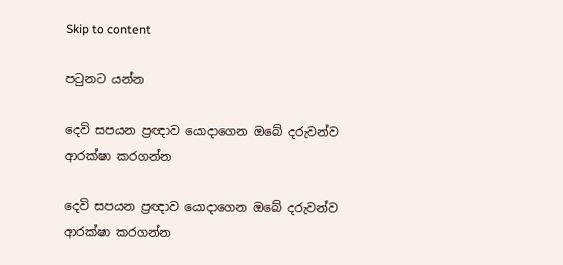Skip to content

පටුනට යන්න

දෙවි සපයන ප්‍රඥාව යොදාගෙන ඔබේ දරුවන්ව ආරක්ෂා කරගන්න

දෙවි සපයන ප්‍රඥාව යොදාගෙන ඔබේ දරුවන්ව ආරක්ෂා කරගන්න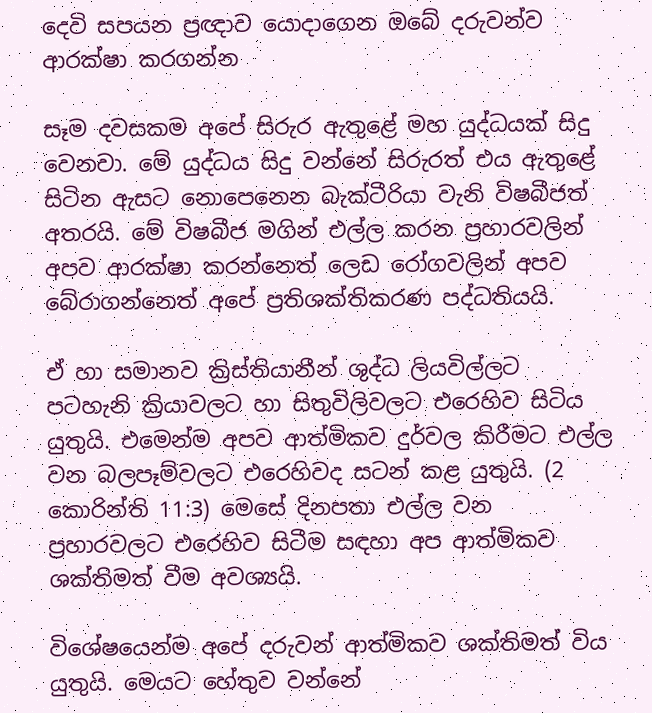දෙවි සපයන ප්‍රඥාව යොදාගෙන ඔබේ දරුවන්ව ආරක්ෂා කරගන්න

සෑම දවසකම අපේ සිරුර ඇතුළේ මහ යුද්ධයක් සිදු වෙනවා. මේ යුද්ධය සිදු වන්නේ සිරුරත් එය ඇතුළේ සිටින ඇසට නොපෙනෙන බැක්ටීරියා වැනි විෂබීජත් අතරයි. මේ විෂබීජ මගින් එල්ල කරන ප්‍රහාරවලින් අපව ආරක්ෂා කරන්නෙත් ලෙඩ රෝගවලින් අපව බේරාගන්නෙත් අපේ ප්‍රතිශක්තිකරණ පද්ධතියයි.

ඒ හා සමානව ක්‍රිස්තියානීන් ශුද්ධ ලියවිල්ලට පටහැනි ක්‍රියාවලට හා සිතුවිලිවලට එරෙහිව සිටිය යුතුයි. එමෙන්ම අපව ආත්මිකව දුර්වල කිරීමට එල්ල වන බලපෑම්වලට එරෙහිවද සටන් කළ යුතුයි. (2 කොරින්ති 11:3) මෙසේ දිනපතා එල්ල වන ප්‍රහාරවලට එරෙහිව සිටීම සඳහා අප ආත්මිකව ශක්තිමත් වීම අවශ්‍යයි.

විශේෂයෙන්ම අපේ දරුවන් ආත්මිකව ශක්තිමත් විය යුතුයි. මෙයට හේතුව වන්නේ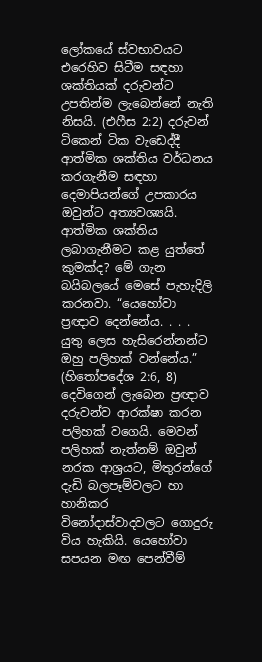ලෝකයේ ස්වභාවයට එරෙහිව සිටීම සඳහා ශක්තියක් දරුවන්ට උපතින්ම ලැබෙන්නේ නැති නිසයි. (එෆීස 2:2) දරුවන් ටිකෙන් ටික වැඩෙද්දී ආත්මික ශක්තිය වර්ධනය කරගැනීම සඳහා දෙමාපියන්ගේ උපකාරය ඔවුන්ට අත්‍යවශ්‍යයි. ආත්මික ශක්තිය ලබාගැනීමට කළ යුත්තේ කුමක්ද? මේ ගැන බයිබලයේ මෙසේ පැහැදිලි කරනවා. “යෙහෝවා ප්‍රඥාව දෙන්නේය. . . . යුතු ලෙස හැසිරෙන්නන්ට ඔහු පලිහක් වන්නේය.” (හිතෝපදේශ 2:6, 8) දෙවිගෙන් ලැබෙන ප්‍රඥාව දරුවන්ව ආරක්ෂා කරන පලිහක් වගෙයි. මෙවන් පලිහක් නැත්නම් ඔවුන් නරක ආශ්‍රයට, මිතුරන්ගේ දැඩි බලපෑම්වලට හා හානිකර විනෝදාස්වාදවලට ගොදුරු විය හැකියි. යෙහෝවා සපයන මඟ පෙන්වීම්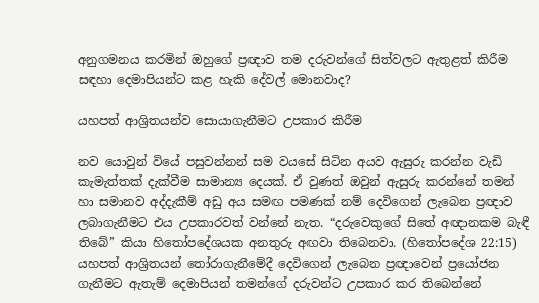අනුගමනය කරමින් ඔහුගේ ප්‍රඥාව තම දරුවන්ගේ සිත්වලට ඇතුළත් කිරීම සඳහා දෙමාපියන්ට කළ හැකි දේවල් මොනවාද?

යහපත් ආශ්‍රිතයන්ව සොයාගැනීමට උපකාර කිරීම

නව යොවුන් වියේ පසුවන්නන් සම වයසේ සිටින අයව ඇසුරු කරන්න වැඩි කැමැත්තක් දැක්වීම සාමාන්‍ය දෙයක්. ඒ වුණත් ඔවුන් ඇසුරු කරන්නේ තමන් හා සමානව අද්දැකීම් අඩු අය සමඟ පමණක් නම් දෙවිගෙන් ලැබෙන ප්‍රඥාව ලබාගැනීමට එය උපකාරවත් වන්නේ නැත. “දරුවෙකුගේ සිතේ අඥානකම බැඳී තිබේ” කියා හිතෝපදේශයක අනතුරු අඟවා තිබෙනවා. (හිතෝපදේශ 22:15) යහපත් ආශ්‍රිතයන් තෝරාගැනීමේදී දෙවිගෙන් ලැබෙන ප්‍රඥාවෙන් ප්‍රයෝජන ගැනීමට ඇතැම් දෙමාපියන් තමන්ගේ දරුවන්ට උපකාර කර තිබෙන්නේ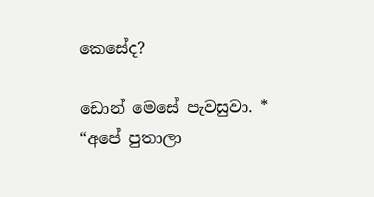කෙසේද?

ඩොන් මෙසේ පැවසුවා. * “අපේ පුතාලා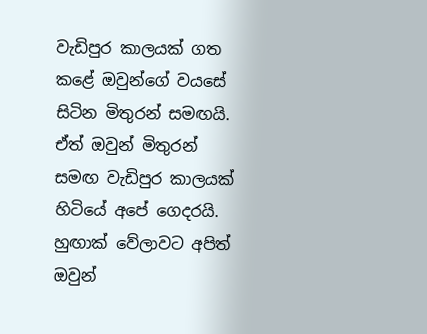වැඩිපුර කාලයක් ගත කළේ ඔවුන්ගේ වයසේ සිටින මිතුරන් සමඟයි. ඒත් ඔවුන් මිතුරන් සමඟ වැඩිපුර කාලයක් හිටියේ අපේ ගෙදරයි. හුඟාක් වේලාවට අපිත් ඔවුන්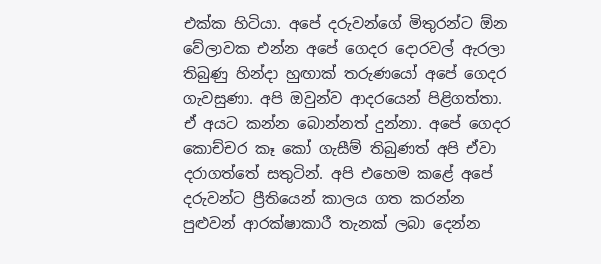එක්ක හිටියා. අපේ දරුවන්ගේ මිතුරන්ට ඕන වේලාවක එන්න අපේ ගෙදර දොරවල් ඇරලා තිබුණු හින්දා හුඟාක් තරුණයෝ අපේ ගෙදර ගැවසුණා. අපි ඔවුන්ව ආදරයෙන් පිළිගත්තා. ඒ අයට කන්න බොන්නත් දුන්නා. අපේ ගෙදර කොච්චර කෑ කෝ ගැසීම් තිබුණත් අපි ඒවා දරාගත්තේ සතුටින්. අපි එහෙම කළේ අපේ දරුවන්ට ප්‍රීතියෙන් කාලය ගත කරන්න පුළුවන් ආරක්ෂාකාරී තැනක් ලබා දෙන්න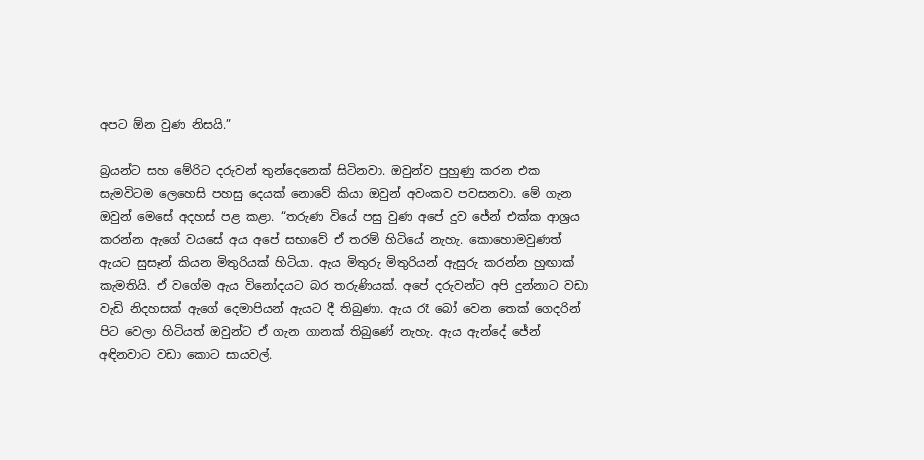අපට ඕන වුණ නිසයි.”

බ්‍රයන්ට සහ මේරිට දරුවන් තුන්දෙනෙක් සිටිනවා. ඔවුන්ව පුහුණු කරන එක සැමවිටම ලෙහෙසි පහසු දෙයක් නොවේ කියා ඔවුන් අවංකව පවසනවා. මේ ගැන ඔවුන් මෙසේ අදහස් පළ කළා. “තරුණ වියේ පසු වුණ අපේ දුව ජේන් එක්ක ආශ්‍රය කරන්න ඇගේ වයසේ අය අපේ සභාවේ ඒ තරම් හිටියේ නැහැ. කොහොමවුණත් ඇයට සුසෑන් කියන මිතුරියක් හිටියා. ඇය මිතුරු මිතුරියන් ඇසුරු කරන්න හුඟාක් කැමතියි. ඒ වගේම ඇය විනෝදයට බර තරුණියක්. අපේ දරුවන්ට අපි දුන්නාට වඩා වැඩි නිදහසක් ඇගේ දෙමාපියන් ඇයට දී තිබුණා. ඇය රෑ බෝ වෙන තෙක් ගෙදරින් පිට වෙලා හිටියත් ඔවුන්ට ඒ ගැන ගානක් තිබුණේ නැහැ. ඇය ඇන්දේ ජේන් අඳිනවාට වඩා කොට සායවල්.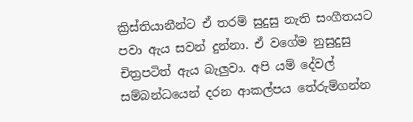ක්‍රිස්තියානීන්ට ඒ තරම් සුදුසු නැති සංගීතයට පවා ඇය සවන් දුන්නා. ඒ වගේම නුසුදුසු චිත්‍රපටිත් ඇය බැලුවා. අපි යම් දේවල් සම්බන්ධයෙන් දරන ආකල්පය තේරුම්ගන්න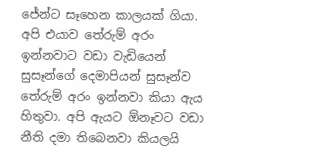ජේන්ට සෑහෙන කාලයක් ගියා. අපි එයාව තේරුම් අරං ඉන්නවාට වඩා වැඩියෙන් සුසෑන්ගේ දෙමාපියන් සුසෑන්ව තේරුම් අරං ඉන්නවා කියා ඇය හිතුවා. අපි ඇයට ඕනෑවට වඩා නීති දමා තිබෙනවා කියලයි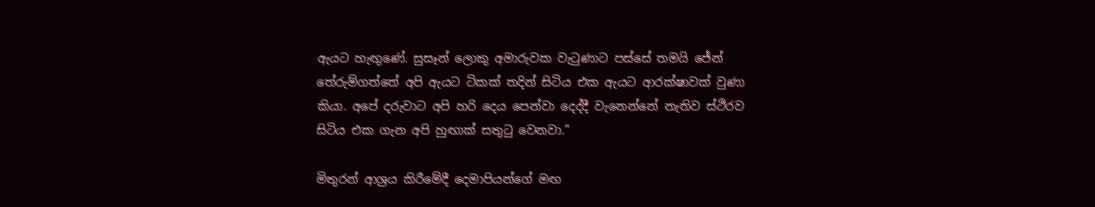ඇයට හැඟුණේ. සුසෑන් ලොකු අමාරුවක වැටුණාට පස්සේ තමයි ජේන් තේරුම්ගත්තේ අපි ඇයට ටිකක් තදින් සිටිය එක ඇයට ආරක්ෂාවක් වුණා කියා. අපේ දරුවාට අපි හරි දෙය පෙන්වා දෙද්දී වැනෙන්නේ නැතිව ස්ථිරව සිටිය එක ගැන අපි හුඟාක් සතුටු වෙනවා.”

මිතුරන් ආශ්‍රය කිරීමේදී දෙමාපියන්ගේ මඟ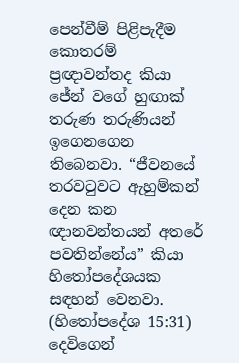පෙන්වීම් පිළිපැදීම කොතරම් ප්‍රඥාවන්තද කියා ජේන් වගේ හුඟාක් තරුණ තරුණියන් ඉගෙනගෙන තිබෙනවා. “ජීවනයේ තරවටුවට ඇහුම්කන් දෙන කන ඥානවන්තයන් අතරේ පවතින්නේය” කියා හිතෝපදේශයක සඳහන් වෙනවා. (හිතෝපදේශ 15:31) දෙවිගෙන්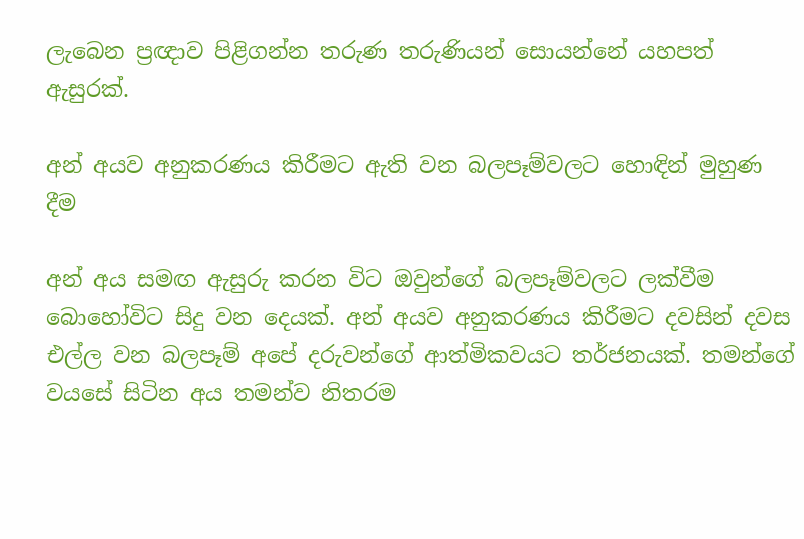ලැබෙන ප්‍රඥාව පිළිගන්න තරුණ තරුණියන් සොයන්නේ යහපත් ඇසුරක්.

අන් අයව අනුකරණය කිරීමට ඇති වන බලපෑම්වලට හොඳින් මුහුණ දීම

අන් අය සමඟ ඇසුරු කරන විට ඔවුන්ගේ බලපෑම්වලට ලක්වීම බොහෝවිට සිදු වන දෙයක්. අන් අයව අනුකරණය කිරීමට දවසින් දවස එල්ල වන බලපෑම් අපේ දරුවන්ගේ ආත්මිකවයට තර්ජනයක්. තමන්ගේ වයසේ සිටින අය තමන්ව නිතරම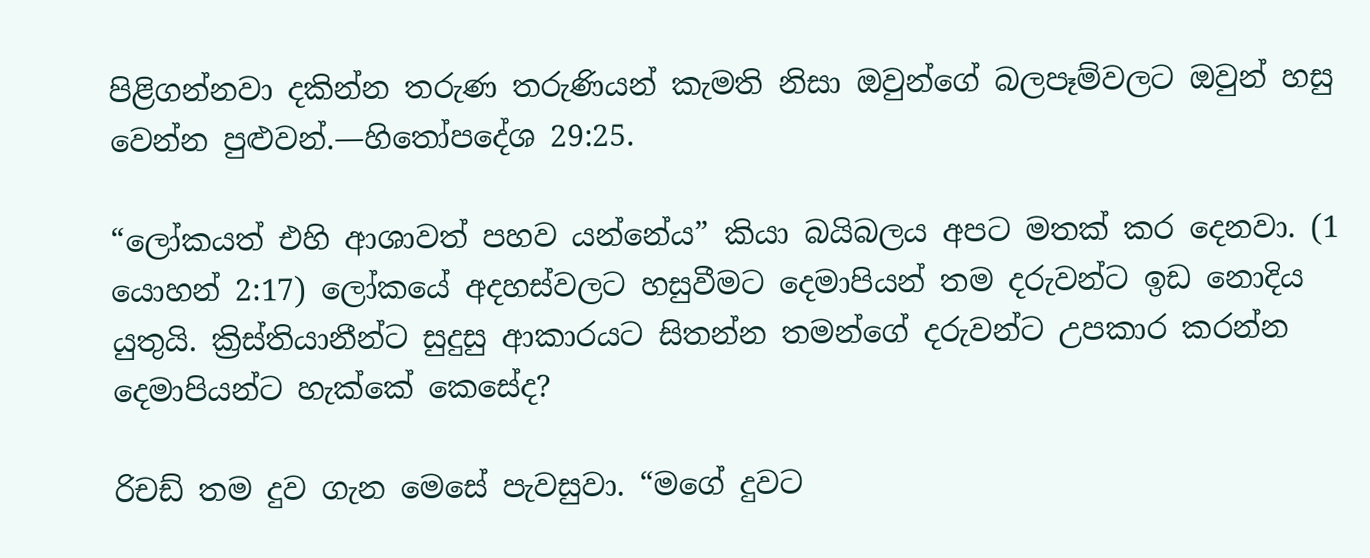පිළිගන්නවා දකින්න තරුණ තරුණියන් කැමති නිසා ඔවුන්ගේ බලපෑම්වලට ඔවුන් හසු වෙන්න පුළුවන්.—හිතෝපදේශ 29:25.

“ලෝකයත් එහි ආශාවත් පහව යන්නේය” කියා බයිබලය අපට මතක් කර දෙනවා. (1 යොහන් 2:17) ලෝකයේ අදහස්වලට හසුවීමට දෙමාපියන් තම දරුවන්ට ඉඩ නොදිය යුතුයි. ක්‍රිස්තියානීන්ට සුදුසු ආකාරයට සිතන්න තමන්ගේ දරුවන්ට උපකාර කරන්න දෙමාපියන්ට හැක්කේ කෙසේද?

රිචඩ් තම දුව ගැන මෙසේ පැවසුවා. “මගේ දුවට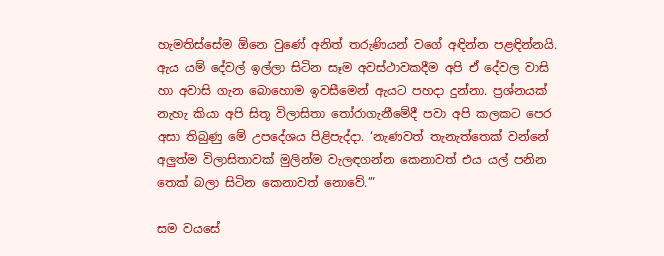හැමතිස්සේම ඕනෙ වුණේ අනිත් තරුණියන් වගේ අඳින්න පළඳින්නයි. ඇය යම් දේවල් ඉල්ලා සිටින සෑම අවස්ථාවකදීම අපි ඒ දේවල වාසි හා අවාසි ගැන බොහොම ඉවසීමෙන් ඇයට පහදා දුන්නා. ප්‍රශ්නයක් නැහැ කියා අපි සිතූ විලාසිතා තෝරාගැනීමේදී පවා අපි කලකට පෙර අසා තිබුණු මේ උපදේශය පිළිපැද්දා. ‘නැණවත් තැනැත්තෙක් වන්නේ අලුත්ම විලාසිතාවක් මුලින්ම වැලඳගන්න කෙනාවත් එය යල් පනින තෙක් බලා සිටින කෙනාවත් නොවේ.’”

සම වයසේ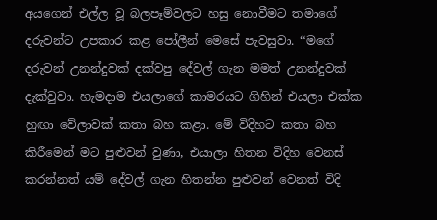අයගෙන් එල්ල වූ බලපෑම්වලට හසු නොවීමට තමාගේ දරුවන්ට උපකාර කළ පෝලීන් මෙසේ පැවසුවා. “මගේ දරුවන් උනන්දුවක් දක්වපු දේවල් ගැන මමත් උනන්දුවක් දැක්වුවා. හැමදාම එයලාගේ කාමරයට ගිහින් එයලා එක්ක හුඟා වේලාවක් කතා බහ කළා. මේ විදිහට කතා බහ කිරීමෙන් මට පුළුවන් වුණා, එයාලා හිතන විදිහ වෙනස් කරන්නත් යම් දේවල් ගැන හිතන්න පුළුවන් වෙනත් විදි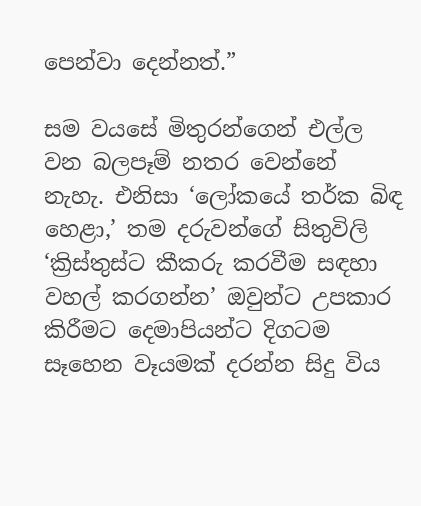පෙන්වා දෙන්නත්.”

සම වයසේ මිතුරන්ගෙන් එල්ල වන බලපෑම් නතර වෙන්නේ නැහැ. එනිසා ‘ලෝකයේ තර්ක බිඳ හෙළා,’ තම දරුවන්ගේ සිතුවිලි ‘ක්‍රිස්තුස්ට කීකරු කරවීම සඳහා වහල් කරගන්න’ ඔවුන්ට උපකාර කිරීමට දෙමාපියන්ට දිගටම සෑහෙන වෑයමක් දරන්න සිදු විය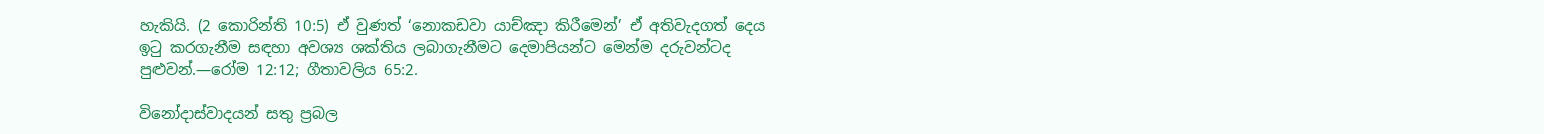හැකියි. (2 කොරින්ති 10:5) ඒ වුණත් ‘නොකඩවා යාච්ඤා කිරීමෙන්’ ඒ අතිවැදගත් දෙය ඉටු කරගැනීම සඳහා අවශ්‍ය ශක්තිය ලබාගැනීමට දෙමාපියන්ට මෙන්ම දරුවන්ටද පුළුවන්.—රෝම 12:12; ගීතාවලිය 65:2.

විනෝදාස්වාදයන් සතු ප්‍රබල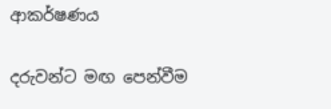ආකර්ෂණය

දරුවන්ට මඟ පෙන්වීම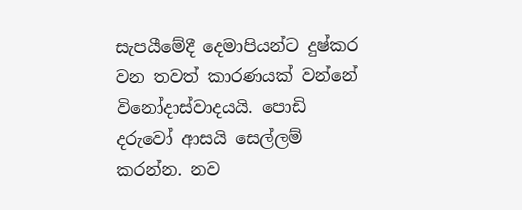සැපයීමේදී දෙමාපියන්ට දුෂ්කර වන තවත් කාරණයක් වන්නේ විනෝදාස්වාදයයි. පොඩි දරුවෝ ආසයි සෙල්ලම් කරන්න. නව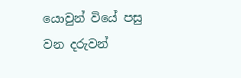යොවුන් වියේ පසු වන දරුවන්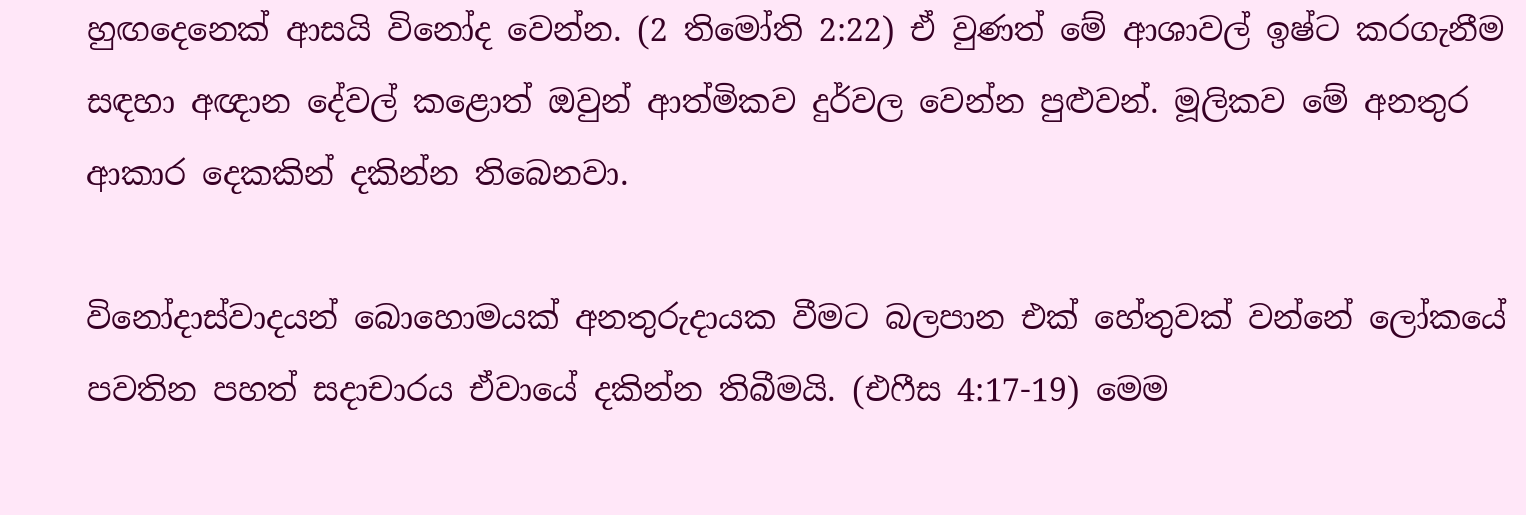හුඟදෙනෙක් ආසයි විනෝද වෙන්න. (2 තිමෝති 2:22) ඒ වුණත් මේ ආශාවල් ඉෂ්ට කරගැනීම සඳහා අඥාන දේවල් කළොත් ඔවුන් ආත්මිකව දුර්වල වෙන්න පුළුවන්. මූලිකව මේ අනතුර ආකාර දෙකකින් දකින්න තිබෙනවා.

විනෝදාස්වාදයන් බොහොමයක් අනතුරුදායක වීමට බලපාන එක් හේතුවක් වන්නේ ලෝකයේ පවතින පහත් සදාචාරය ඒවායේ දකින්න තිබීමයි. (එෆීස 4:17-19) මෙම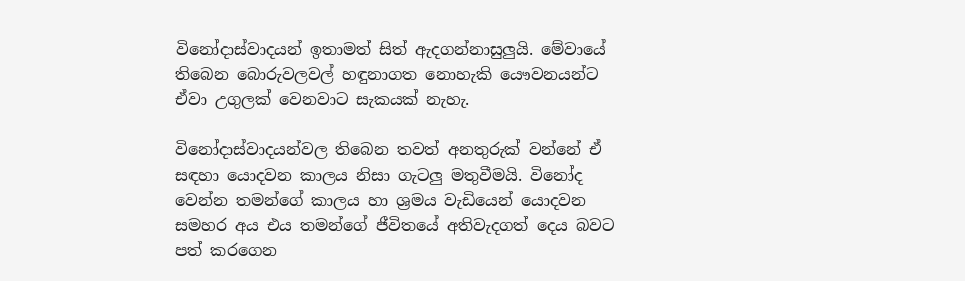විනෝදාස්වාදයන් ඉතාමත් සිත් ඇදගන්නාසුලුයි. මේවායේ තිබෙන බොරුවලවල් හඳුනාගත නොහැකි යෞවනයන්ට ඒවා උගුලක් වෙනවාට සැකයක් නැහැ.

විනෝදාස්වාදයන්වල තිබෙන තවත් අනතුරුක් වන්නේ ඒ සඳහා යොදවන කාලය නිසා ගැටලු මතුවීමයි. විනෝද වෙන්න තමන්ගේ කාලය හා ශ්‍රමය වැඩියෙන් යොදවන සමහර අය එය තමන්ගේ ජීවිතයේ අතිවැදගත් දෙය බවට පත් කරගෙන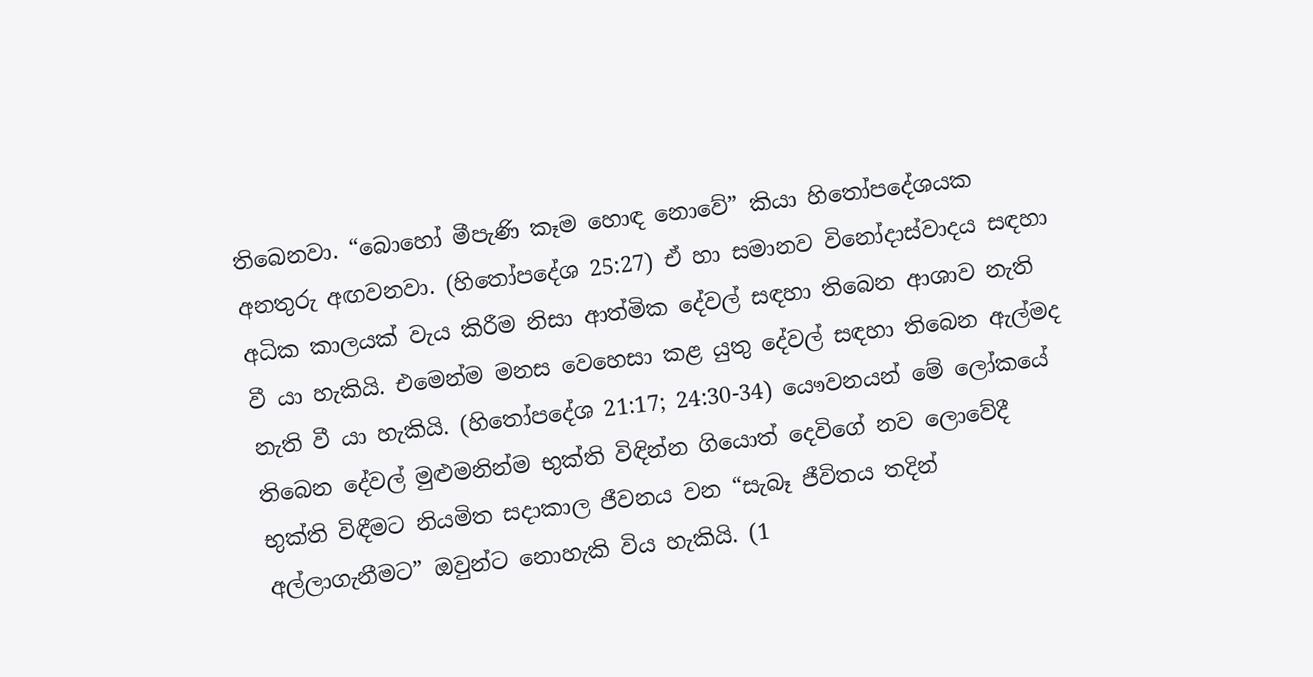තිබෙනවා. “බොහෝ මීපැණි කෑම හොඳ නොවේ” කියා හිතෝපදේශයක අනතුරු අඟවනවා. (හිතෝපදේශ 25:27) ඒ හා සමානව විනෝදාස්වාදය සඳහා අධික කාලයක් වැය කිරීම නිසා ආත්මික දේවල් සඳහා තිබෙන ආශාව නැති වී යා හැකියි. එමෙන්ම මනස වෙහෙසා කළ යුතු දේවල් සඳහා තිබෙන ඇල්මද නැති වී යා හැකියි. (හිතෝපදේශ 21:17; 24:30-34) යෞවනයන් මේ ලෝකයේ තිබෙන දේවල් මුළුමනින්ම භුක්ති විඳින්න ගියොත් දෙවිගේ නව ලොවේදී භුක්ති විඳීමට නියමිත සදාකාල ජීවනය වන “සැබෑ ජීවිතය තදින් අල්ලාගැනීමට” ඔවුන්ට නොහැකි විය හැකියි. (1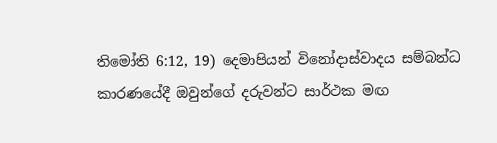තිමෝති 6:12, 19) දෙමාපියන් විනෝදාස්වාදය සම්බන්ධ කාරණයේදී ඔවුන්ගේ දරුවන්ට සාර්ථක මඟ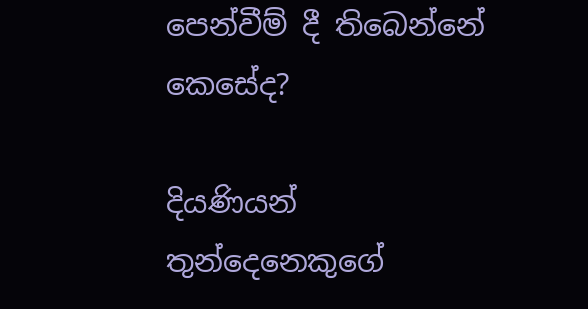පෙන්වීම් දී තිබෙන්නේ කෙසේද?

දියණියන් තුන්දෙනෙකුගේ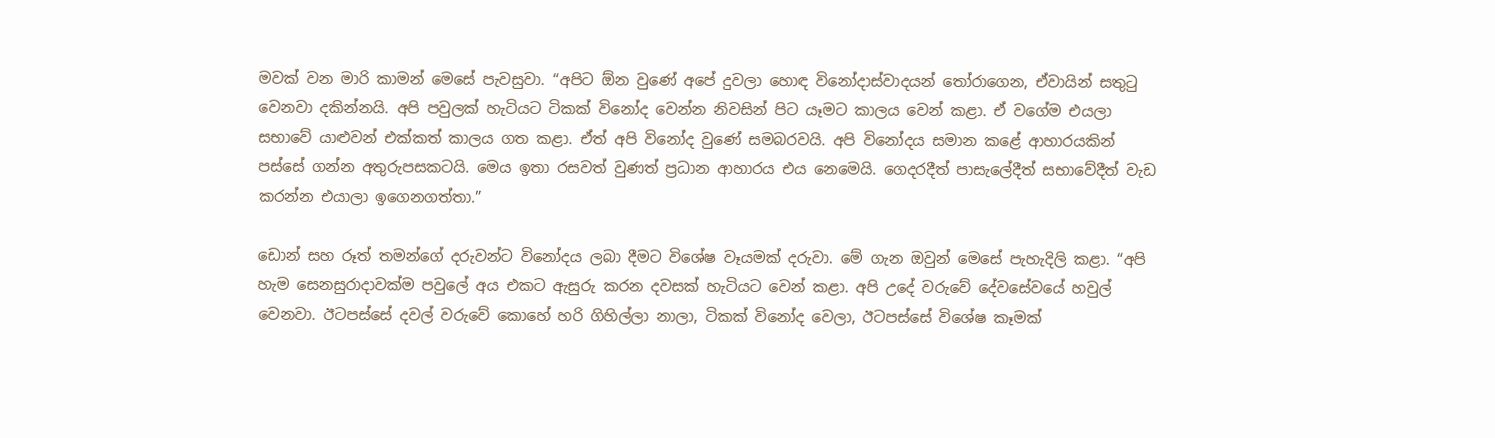මවක් වන මාරි කාමන් මෙසේ පැවසුවා. “අපිට ඕන වුණේ අපේ දුවලා හොඳ විනෝදාස්වාදයන් තෝරාගෙන, ඒවායින් සතුටු වෙනවා දකින්නයි. අපි පවුලක් හැටියට ටිකක් විනෝද වෙන්න නිවසින් පිට යෑමට කාලය වෙන් කළා. ඒ වගේම එයලා සභාවේ යාළුවන් එක්කත් කාලය ගත කළා. ඒත් අපි විනෝද වුණේ සමබරවයි. අපි විනෝදය සමාන කළේ ආහාරයකින් පස්සේ ගන්න අතුරුපසකටයි. මෙය ඉතා රසවත් වුණත් ප්‍රධාන ආහාරය එය නෙමෙයි. ගෙදරදීත් පාසැලේදීත් සභාවේදීත් වැඩ කරන්න එයාලා ඉගෙනගත්තා.”

ඩොන් සහ රූත් තමන්ගේ දරුවන්ට විනෝදය ලබා දීමට විශේෂ වෑයමක් දරුවා. මේ ගැන ඔවුන් මෙසේ පැහැදිලි කළා. “අපි හැම සෙනසුරාදාවක්ම පවුලේ අය එකට ඇසුරු කරන දවසක් හැටියට වෙන් කළා. අපි උදේ වරුවේ දේවසේවයේ හවුල් වෙනවා. ඊටපස්සේ දවල් වරුවේ කොහේ හරි ගිහිල්ලා නාලා, ටිකක් විනෝද වෙලා, ඊටපස්සේ විශේෂ කෑමක්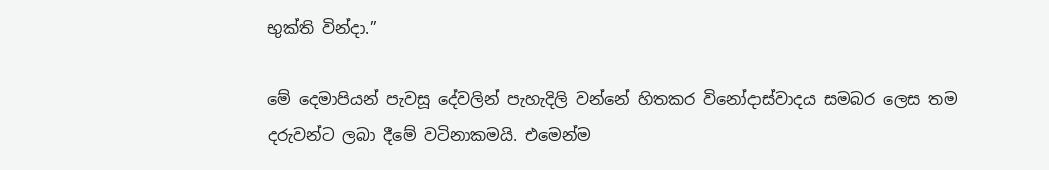භුක්ති වින්දා.”

මේ දෙමාපියන් පැවසූ දේවලින් පැහැදිලි වන්නේ හිතකර විනෝදාස්වාදය සමබර ලෙස තම දරුවන්ට ලබා දීමේ වටිනාකමයි. එමෙන්ම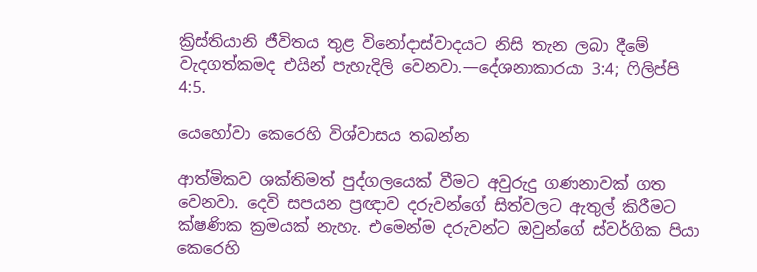ක්‍රිස්තියානි ජීවිතය තුළ විනෝදාස්වාදයට නිසි තැන ලබා දීමේ වැදගත්කමද එයින් පැහැදිලි වෙනවා.—දේශනාකාරයා 3:4; ෆිලිප්පි 4:5.

යෙහෝවා කෙරෙහි විශ්වාසය තබන්න

ආත්මිකව ශක්තිමත් පුද්ගලයෙක් වීමට අවුරුදු ගණනාවක් ගත වෙනවා. දෙවි සපයන ප්‍රඥාව දරුවන්ගේ සිත්වලට ඇතුල් කිරීමට ක්ෂණික ක්‍රමයක් නැහැ. එමෙන්ම දරුවන්ට ඔවුන්ගේ ස්වර්ගික පියා කෙරෙහි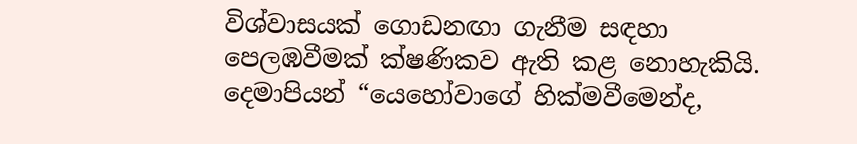විශ්වාසයක් ගොඩනඟා ගැනීම සඳහා පෙලඹවීමක් ක්ෂණිකව ඇති කළ නොහැකියි. දෙමාපියන් “යෙහෝවාගේ හික්මවීමෙන්ද,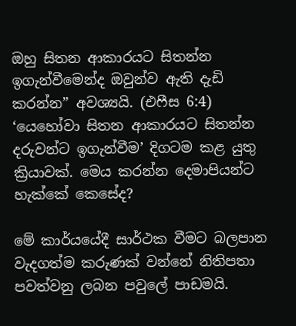ඔහු සිතන ආකාරයට සිතන්න ඉගැන්වීමෙන්ද ඔවුන්ව ඇති දැඩි කරන්න” අවශ්‍යයි. (එෆීස 6:4) ‘යෙහෝවා සිතන ආකාරයට සිතන්න දරුවන්ට ඉගැන්වීම’ දිගටම කළ යුතු ක්‍රියාවක්. මෙය කරන්න දෙමාපියන්ට හැක්කේ කෙසේද?

මේ කාර්යයේදී සාර්ථක වීමට බලපාන වැදගත්ම කරුණක් වන්නේ නිතිපතා පවත්වනු ලබන පවුලේ පාඩමයි.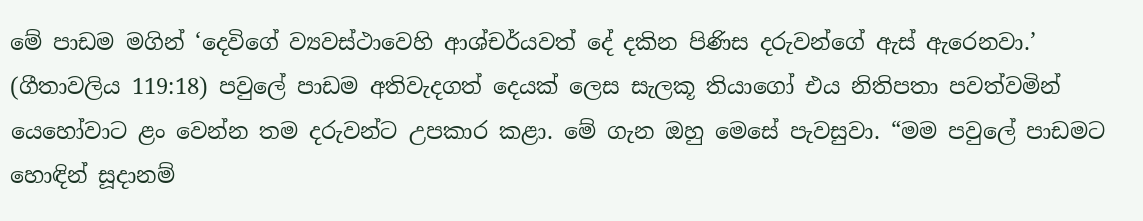මේ පාඩම මගින් ‘දෙවිගේ ව්‍යවස්ථාවෙහි ආශ්චර්යවත් දේ දකින පිණිස දරුවන්ගේ ඇස් ඇරෙනවා.’ (ගීතාවලිය 119:18) පවුලේ පාඩම අතිවැදගත් දෙයක් ලෙස සැලකූ තියාගෝ එය නිතිපතා පවත්වමින් යෙහෝවාට ළං වෙන්න තම දරුවන්ට උපකාර කළා. මේ ගැන ඔහු මෙසේ පැවසුවා. “මම පවුලේ පාඩමට හොඳින් සූදානම්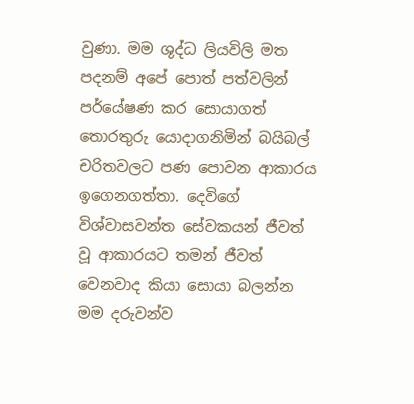වුණා. මම ශුද්ධ ලියවිලි මත පදනම් අපේ පොත් පත්වලින් පර්යේෂණ කර සොයාගත් තොරතුරු යොදාගනිමින් බයිබල් චරිතවලට පණ පොවන ආකාරය ඉගෙනගත්තා. දෙවිගේ විශ්වාසවන්ත සේවකයන් ජීවත් වූ ආකාරයට තමන් ජීවත් වෙනවාද කියා සොයා බලන්න මම දරුවන්ව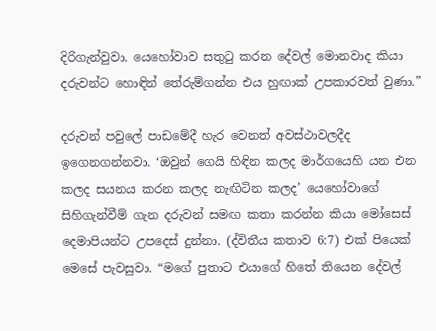දිරිගැන්වුවා. යෙහෝවාව සතුටු කරන දේවල් මොනවාද කියා දරුවන්ට හොඳින් තේරුම්ගන්න එය හුඟාක් උපකාරවත් වුණා.”

දරුවන් පවුලේ පාඩමේදී හැර වෙනත් අවස්ථාවලදීද ඉගෙනගන්නවා. ‘ඔවුන් ගෙයි හිඳින කලද මාර්ගයෙහි යන එන කලද සයනය කරන කලද නැඟිටින කලද’ යෙහෝවාගේ සිහිගැන්වීම් ගැන දරුවන් සමඟ කතා කරන්න කියා මෝසෙස් දෙමාපියන්ට උපදෙස් දුන්නා. (ද්විතීය කතාව 6:7) එක් පියෙක් මෙසේ පැවසුවා. “මගේ පුතාට එයාගේ හිතේ තියෙන දේවල්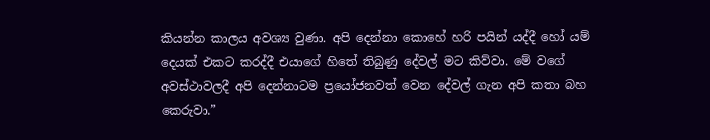කියන්න කාලය අවශ්‍ය වුණා. අපි දෙන්නා කොහේ හරි පයින් යද්දී හෝ යම් දෙයක් එකට කරද්දී එයාගේ හිතේ තිබුණු දේවල් මට කිව්වා. මේ වගේ අවස්ථාවලදී අපි දෙන්නාටම ප්‍රයෝජනවත් වෙන දේවල් ගැන අපි කතා බහ කෙරුවා.”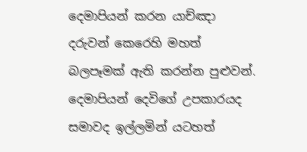දෙමාපියන් කරන යාච්ඤා දරුවන් කෙරෙහි මහත් බලපෑමක් ඇති කරන්න පුළුවන්. දෙමාපියන් දෙවිගේ උපකාරයද සමාවද ඉල්ලමින් යටහත්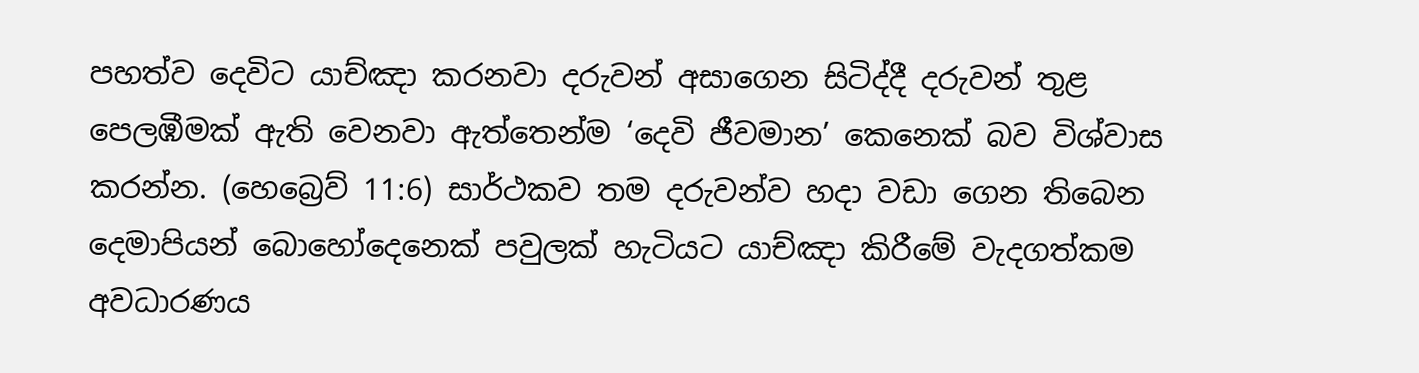පහත්ව දෙවිට යාච්ඤා කරනවා දරුවන් අසාගෙන සිටිද්දී දරුවන් තුළ පෙලඹීමක් ඇති වෙනවා ඇත්තෙන්ම ‘දෙවි ජීවමාන’ කෙනෙක් බව විශ්වාස කරන්න. (හෙබ්‍රෙව් 11:6) සාර්ථකව තම දරුවන්ව හදා වඩා ගෙන තිබෙන දෙමාපියන් බොහෝදෙනෙක් පවුලක් හැටියට යාච්ඤා කිරීමේ වැදගත්කම අවධාරණය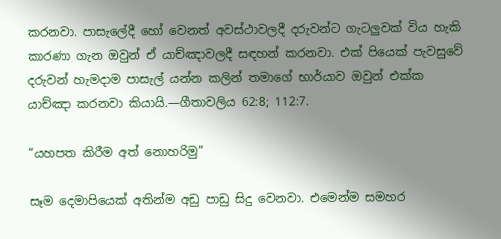කරනවා. පාසැලේදී හෝ වෙනත් අවස්ථාවලදී දරුවන්ට ගැටලුවක් විය හැකි කාරණා ගැන ඔවුන් ඒ යාච්ඤාවලදී සඳහන් කරනවා. එක් පියෙක් පැවසුවේ දරුවන් හැමදාම පාසැල් යන්න කලින් තමාගේ භාර්යාව ඔවුන් එක්ක යාච්ඤා කරනවා කියායි.—ගීතාවලිය 62:8; 112:7.

“යහපත කිරීම අත් නොහරිමු”

සෑම දෙමාපියෙක් අතින්ම අඩු පාඩු සිදු වෙනවා. එමෙන්ම සමහර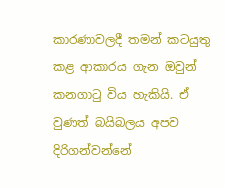කාරණාවලදී තමන් කටයුතු කළ ආකාරය ගැන ඔවුන් කනගාටු විය හැකියි. ඒ වුණත් බයිබලය අපව දිරිගන්වන්නේ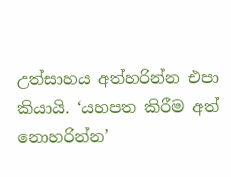උත්සාහය අත්හරින්න එපා කියායි. ‘යහපත කිරීම අත් නොහරින්න’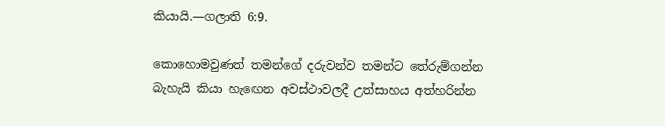කියායි.—ගලාති 6:9.

කොහොමවුණත් තමන්ගේ දරුවන්ව තමන්ට තේරුම්ගන්න බැහැයි කියා හැඟෙන අවස්ථාවලදී උත්සාහය අත්හරින්න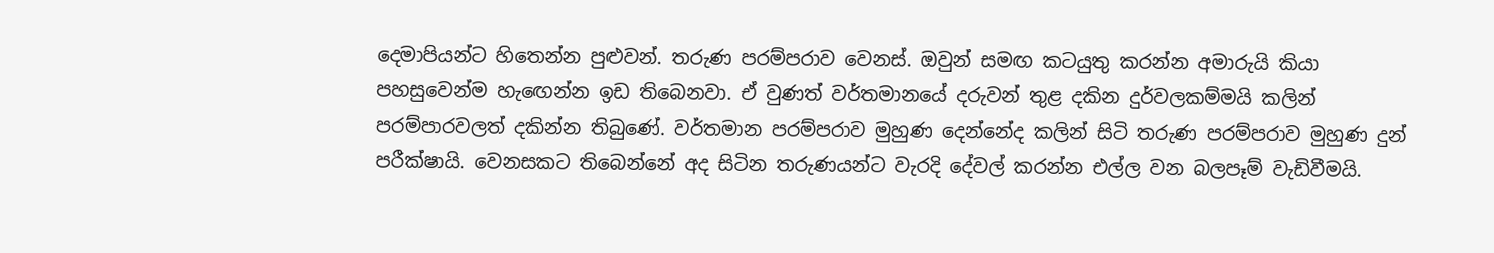දෙමාපියන්ට හිතෙන්න පුළුවන්. තරුණ පරම්පරාව වෙනස්. ඔවුන් සමඟ කටයුතු කරන්න අමාරුයි කියා පහසුවෙන්ම හැඟෙන්න ඉඩ තිබෙනවා. ඒ වුණත් වර්තමානයේ දරුවන් තුළ දකින දුර්වලකම්මයි කලින් පරම්පාරවලත් දකින්න තිබුණේ. වර්තමාන පරම්පරාව මුහුණ දෙන්නේද කලින් සිටි තරුණ පරම්පරාව මුහුණ දුන් පරීක්ෂායි. වෙනසකට තිබෙන්නේ අද සිටින තරුණයන්ට වැරදි දේවල් කරන්න එල්ල වන බලපෑම් වැඩිවීමයි.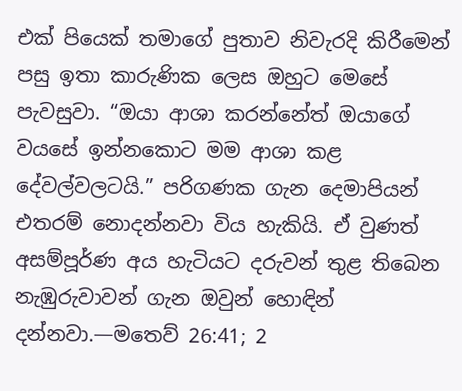එක් පියෙක් තමාගේ පුතාව නිවැරදි කිරීමෙන් පසු ඉතා කාරුණික ලෙස ඔහුට මෙසේ පැවසුවා. “ඔයා ආශා කරන්නේත් ඔයාගේ වයසේ ඉන්නකොට මම ආශා කළ දේවල්වලටයි.” පරිගණක ගැන දෙමාපියන් එතරම් නොදන්නවා විය හැකියි. ඒ වුණත් අසම්පූර්ණ අය හැටියට දරුවන් තුළ තිබෙන නැඹුරුවාවන් ගැන ඔවුන් හොඳින් දන්නවා.—මතෙව් 26:41; 2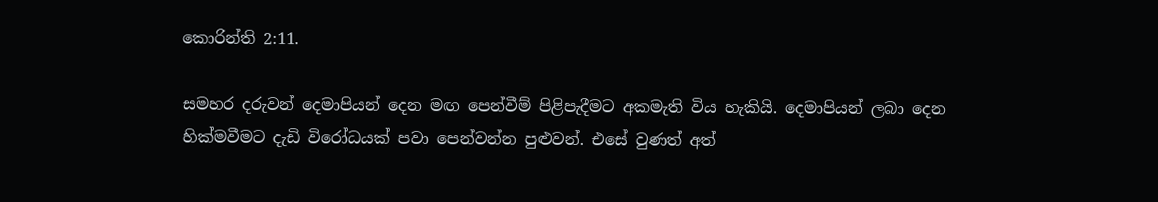කොරින්ති 2:11.

සමහර දරුවන් දෙමාපියන් දෙන මඟ පෙන්වීම් පිළිපැදීමට අකමැති විය හැකියි. දෙමාපියන් ලබා දෙන හික්මවීමට දැඩි විරෝධයක් පවා පෙන්වන්න පුළුවන්. එසේ වුණත් අත්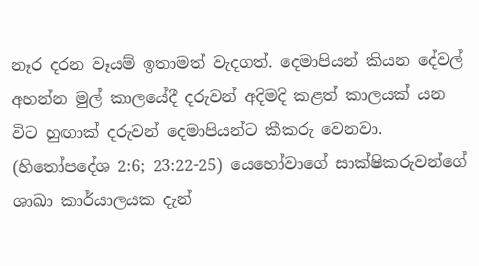නෑර දරන වෑයම් ඉතාමත් වැදගත්. දෙමාපියන් කියන දේවල් අහන්න මුල් කාලයේදී දරුවන් අදිමදි කළත් කාලයක් යන විට හුඟාක් දරුවන් දෙමාපියන්ට කීකරු වෙනවා. (හිතෝපදේශ 2:6; 23:22-25) යෙහෝවාගේ සාක්ෂිකරුවන්ගේ ශාඛා කාර්යාලයක දැන්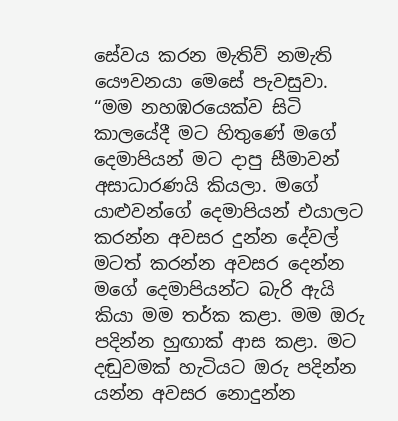සේවය කරන මැතිව් නමැති යෞවනයා මෙසේ පැවසුවා. “මම නහඹරයෙක්ව සිටි කාලයේදී මට හිතුණේ මගේ දෙමාපියන් මට දාපු සීමාවන් අසාධාරණයි කියලා. මගේ යාළුවන්ගේ දෙමාපියන් එයාලට කරන්න අවසර දුන්න දේවල් මටත් කරන්න අවසර දෙන්න මගේ දෙමාපියන්ට බැරි ඇයි කියා මම තර්ක කළා. මම ඔරු පදින්න හුඟාක් ආස කළා. මට දඬුවමක් හැටියට ඔරු පදින්න යන්න අවසර නොදුන්න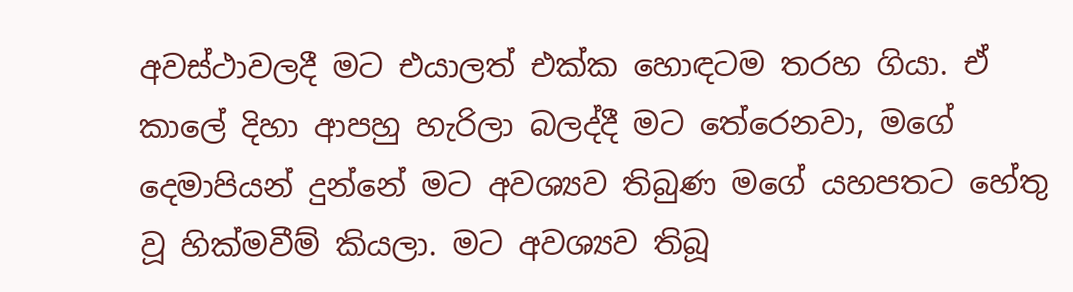අවස්ථාවලදී මට එයාලත් එක්ක හොඳටම තරහ ගියා. ඒ කාලේ දිහා ආපහු හැරිලා බලද්දී මට තේරෙනවා, මගේ දෙමාපියන් දුන්නේ මට අවශ්‍යව තිබුණ මගේ යහපතට හේතු වූ හික්මවීම් කියලා. මට අවශ්‍යව තිබූ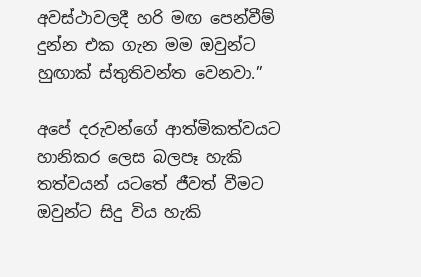අවස්ථාවලදී හරි මඟ පෙන්වීම් දුන්න එක ගැන මම ඔවුන්ට හුඟාක් ස්තුතිවන්ත වෙනවා.”

අපේ දරුවන්ගේ ආත්මිකත්වයට හානිකර ලෙස බලපෑ හැකි තත්වයන් යටතේ ජීවත් වීමට ඔවුන්ට සිදු විය හැකි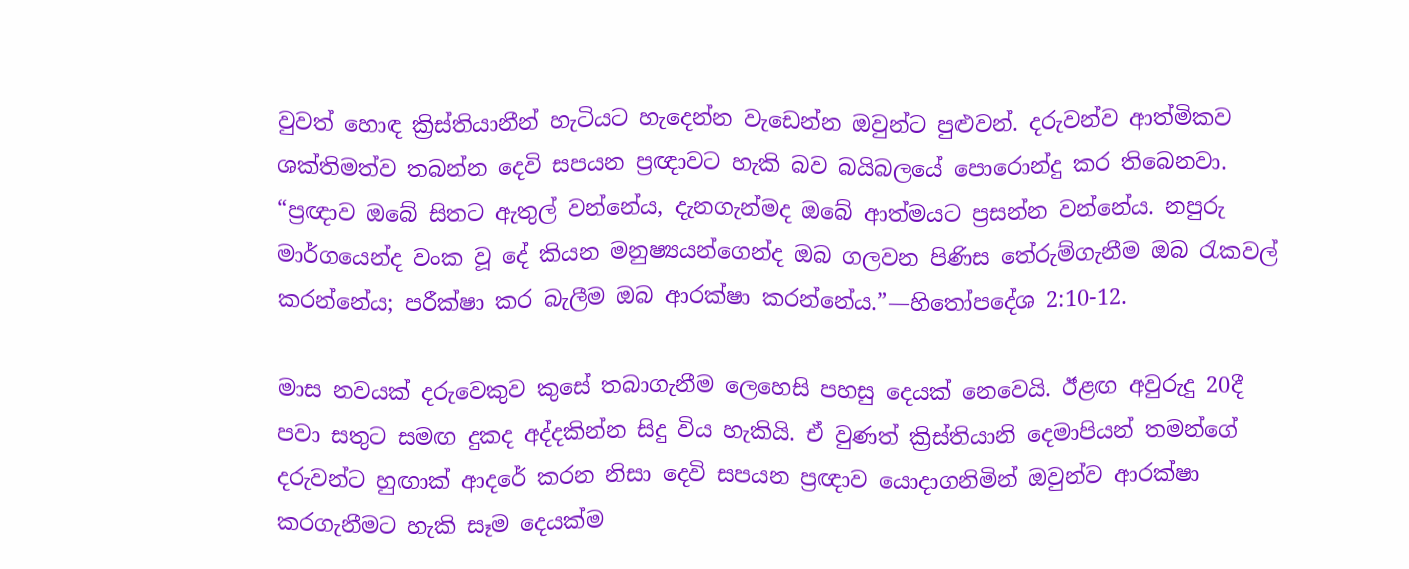වුවත් හොඳ ක්‍රිස්තියානීන් හැටියට හැදෙන්න වැඩෙන්න ඔවුන්ට පුළුවන්. දරුවන්ව ආත්මිකව ශක්තිමත්ව තබන්න දෙවි සපයන ප්‍රඥාවට හැකි බව බයිබලයේ පොරොන්දු කර තිබෙනවා. “ප්‍රඥාව ඔබේ සිතට ඇතුල් වන්නේය, දැනගැන්මද ඔබේ ආත්මයට ප්‍රසන්න වන්නේය. නපුරු මාර්ගයෙන්ද වංක වූ දේ කියන මනුෂ්‍යයන්ගෙන්ද ඔබ ගලවන පිණිස තේරුම්ගැනීම ඔබ රැකවල් කරන්නේය; පරීක්ෂා කර බැලීම ඔබ ආරක්ෂා කරන්නේය.”—හිතෝපදේශ 2:10-12.

මාස නවයක් දරුවෙකුව කුසේ තබාගැනීම ලෙහෙසි පහසු දෙයක් නෙවෙයි. ඊළඟ අවුරුදු 20දී පවා සතුට සමඟ දුකද අද්දකින්න සිදු විය හැකියි. ඒ වුණත් ක්‍රිස්තියානි දෙමාපියන් තමන්ගේ දරුවන්ට හුඟාක් ආදරේ කරන නිසා දෙවි සපයන ප්‍රඥාව යොදාගනිමින් ඔවුන්ව ආරක්ෂා කරගැනීමට හැකි සෑම දෙයක්ම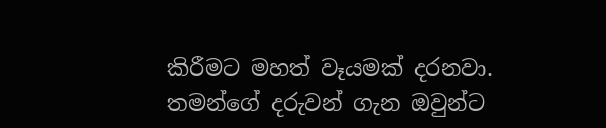කිරීමට මහත් වෑයමක් දරනවා. තමන්ගේ දරුවන් ගැන ඔවුන්ට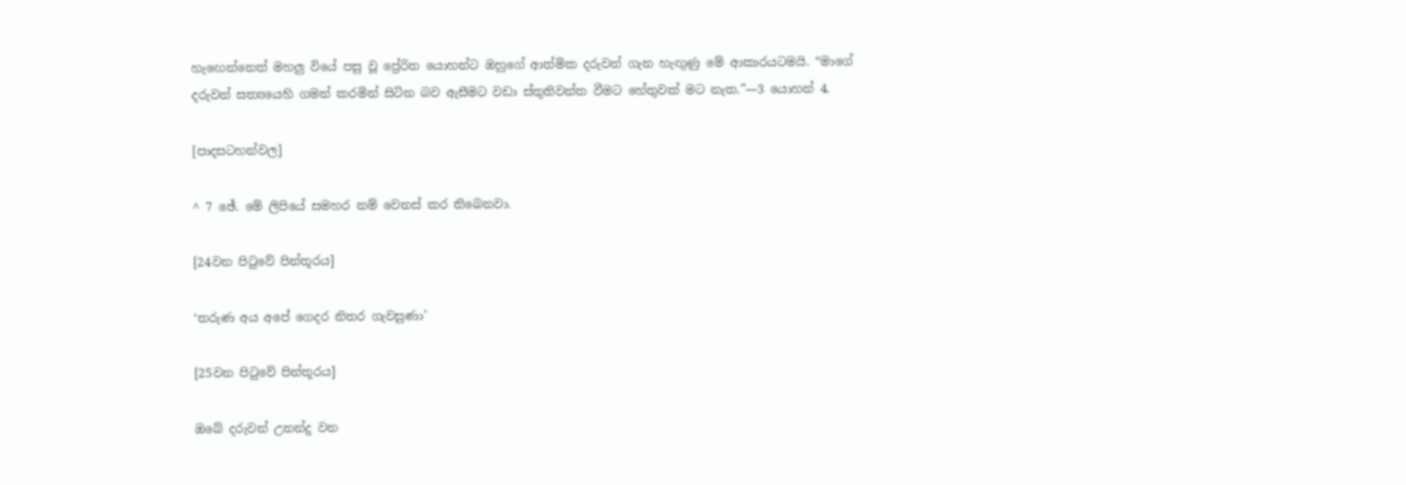හැඟෙන්නෙත් මහලු වියේ පසු වූ ප්‍රේරිත යොහන්ට ඔහුගේ ආත්මික දරුවන් ගැන හැඟුණු මේ ආකාරයටමයි. “මාගේ දරුවන් සත්‍යයෙහි ගමන් කරමින් සිටින බව ඇසීමට වඩා ස්තුතිවන්ත වීමට හේතුවක් මට නැත.”—3 යොහන් 4.

[පාදසටහන්වල]

^ 7 ඡේ. මේ ලිපියේ සමහර නම් වෙනස් කර තිබෙනවා.

[24වන පිටුවේ පින්තූරය]

‘තරුණ අය අපේ ගෙදර නිතර ගැවසුණා’

[25වන පිටුවේ පින්තූරය]

ඔබේ දරුවන් උනන්දු වන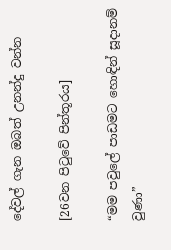දේවල් ගැන ඔබත් උනන්දු වන්න

[26වන පිටුවේ පින්තූරය]

“මම පවුලේ පාඩමට හොඳින් සූදානම් වුණා”